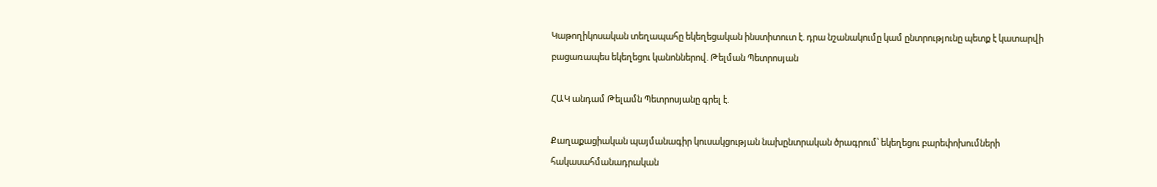Կաթողիկոսական տեղապահը եկեղեցական ինստիտուտ է. դրա նշանակումը կամ ընտրությունը պետք է կատարվի բացառապես եկեղեցու կանոններով. Թելման Պետրոսյան

ՀԱԿ անդամ Թելամն Պետրոսյանը գրել է.

Քաղաքացիական պայմանագիր կուսակցության նախընտրական ծրագրում՝ եկեղեցու բարեփոխումների հակասահմանադրական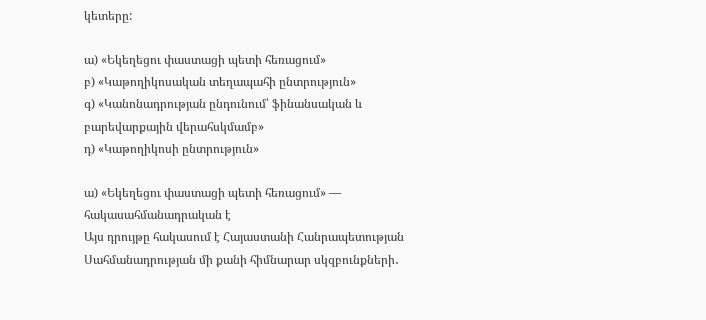կետերը:

ա) «Եկեղեցու փաստացի պետի հեռացում»
բ) «Կաթողիկոսական տեղապահի ընտրություն»
գ) «Կանոնադրության ընդունում՝ ֆինանսական և բարեվարքային վերահսկմամբ»
դ) «Կաթողիկոսի ընտրություն»

ա) «Եկեղեցու փաստացի պետի հեռացում» — հակասահմանադրական է
Այս դրույթը հակասում է Հայաստանի Հանրապետության Սահմանադրության մի քանի հիմնարար սկզբունքների․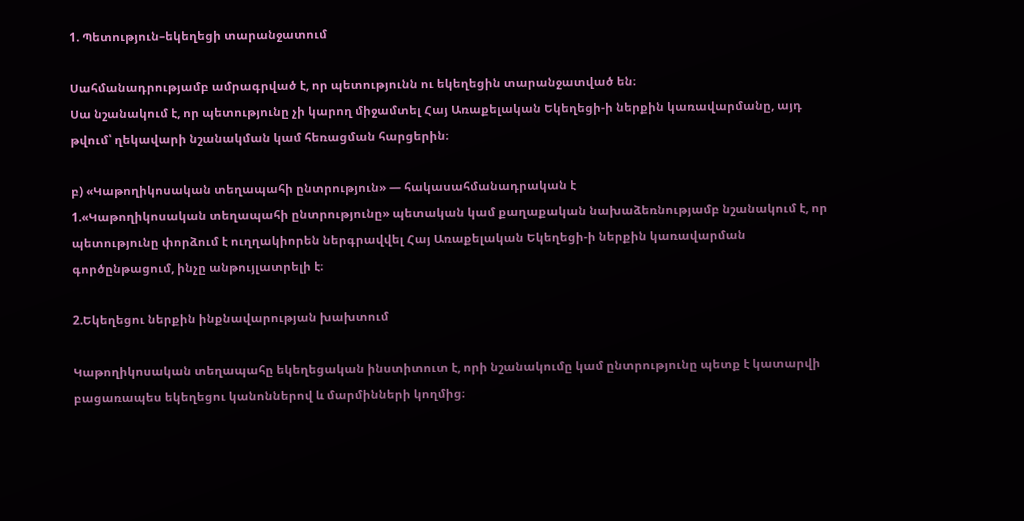1. Պետություն–եկեղեցի տարանջատում

Սահմանադրությամբ ամրագրված է, որ պետությունն ու եկեղեցին տարանջատված են։
Սա նշանակում է, որ պետությունը չի կարող միջամտել Հայ Առաքելական Եկեղեցի-ի ներքին կառավարմանը, այդ թվում՝ ղեկավարի նշանակման կամ հեռացման հարցերին։

բ) «Կաթողիկոսական տեղապահի ընտրություն» — հակասահմանադրական է
1.«Կաթողիկոսական տեղապահի ընտրությունը» պետական կամ քաղաքական նախաձեռնությամբ նշանակում է, որ պետությունը փորձում է ուղղակիորեն ներգրավվել Հայ Առաքելական Եկեղեցի-ի ներքին կառավարման գործընթացում, ինչը անթույլատրելի է։

2.Եկեղեցու ներքին ինքնավարության խախտում

Կաթողիկոսական տեղապահը եկեղեցական ինստիտուտ է, որի նշանակումը կամ ընտրությունը պետք է կատարվի բացառապես եկեղեցու կանոններով և մարմինների կողմից։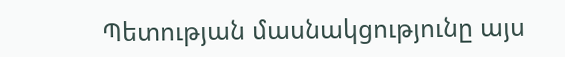Պետության մասնակցությունը այս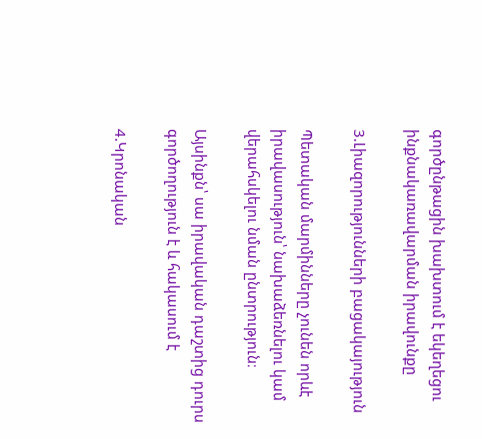գործընթացին խախտում է եկեղեցու ինքնակառավարման իրավունքը

3.Լիազորությունների բացակայություն

Պետական մարմինները չունեն որևէ իրավասություն՝ նախաձեռնելու կամ վերահսկելու նման ընտրություն։

Այսինքն՝ սա իրավական դաշտից դուրս գործողություն է և հակասում է

4.Կրոնական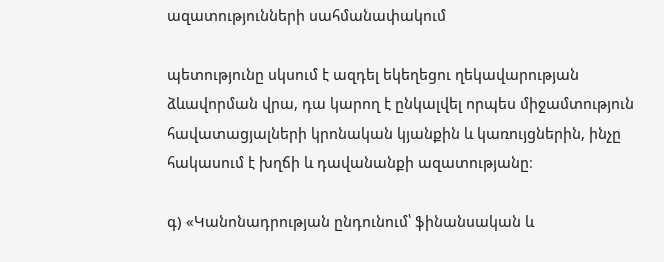ազատությունների սահմանափակում

պետությունը սկսում է ազդել եկեղեցու ղեկավարության ձևավորման վրա, դա կարող է ընկալվել որպես միջամտություն հավատացյալների կրոնական կյանքին և կառույցներին, ինչը հակասում է խղճի և դավանանքի ազատությանը։

գ) «Կանոնադրության ընդունում՝ ֆինանսական և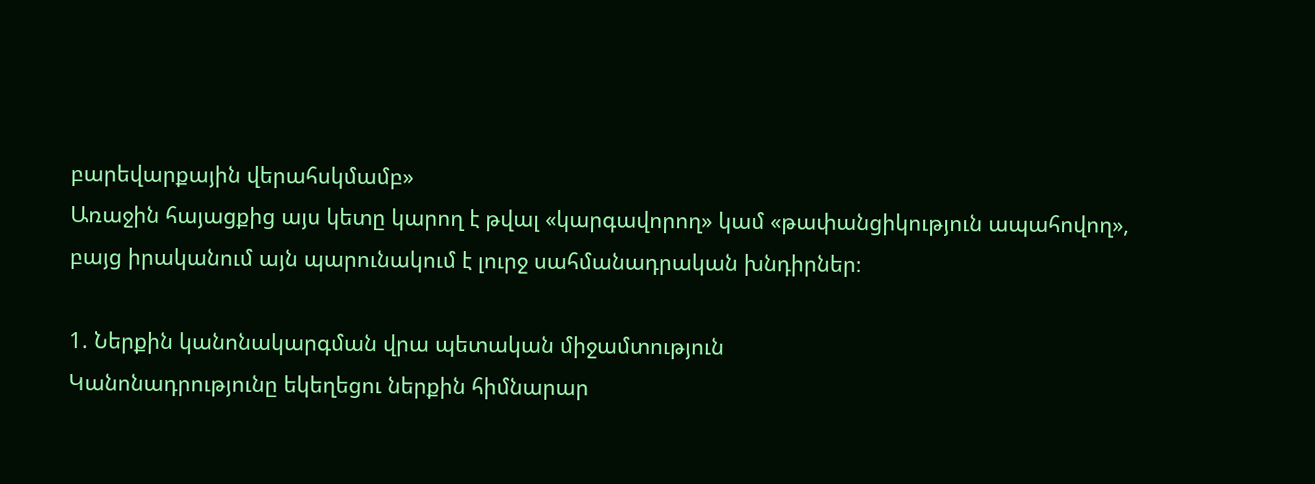բարեվարքային վերահսկմամբ»
Առաջին հայացքից այս կետը կարող է թվալ «կարգավորող» կամ «թափանցիկություն ապահովող», բայց իրականում այն պարունակում է լուրջ սահմանադրական խնդիրներ։

1. Ներքին կանոնակարգման վրա պետական միջամտություն
Կանոնադրությունը եկեղեցու ներքին հիմնարար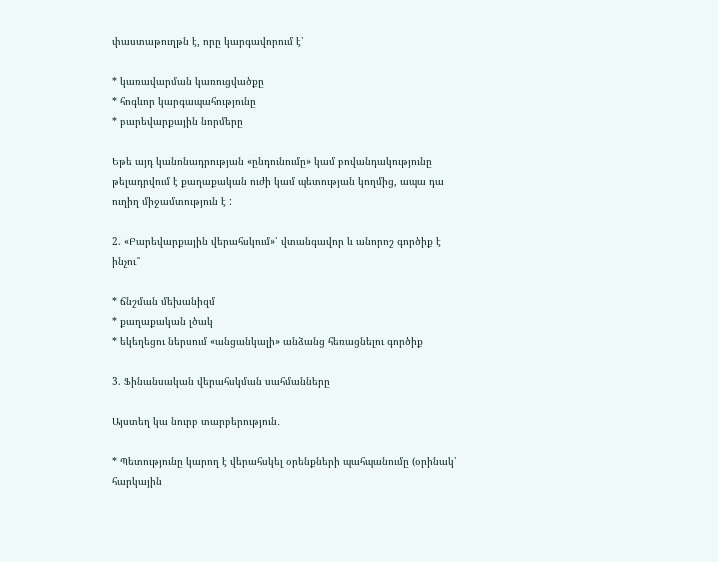փաստաթուղթն է, որը կարգավորում է՝

* կառավարման կառուցվածքը
* հոգևոր կարգապահությունը
* բարեվարքային նորմերը

Եթե այդ կանոնադրության «ընդունումը» կամ բովանդակությունը թելադրվում է քաղաքական ուժի կամ պետության կողմից, ապա դա ուղիղ միջամտություն է :

2. «Բարեվարքային վերահսկում»՝ վտանգավոր և անորոշ գործիք է ինչու՞

* ճնշման մեխանիզմ
* քաղաքական լծակ
* եկեղեցու ներսում «անցանկալի» անձանց հեռացնելու գործիք

3. Ֆինանսական վերահսկման սահմանները

Այստեղ կա նուրբ տարբերություն․

* Պետությունը կարող է վերահսկել օրենքների պահպանումը (օրինակ՝ հարկային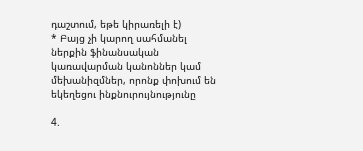դաշտում, եթե կիրառելի է)
* Բայց չի կարող սահմանել ներքին ֆինանսական կառավարման կանոններ կամ մեխանիզմներ, որոնք փոխում են եկեղեցու ինքնուրույնությունը

4.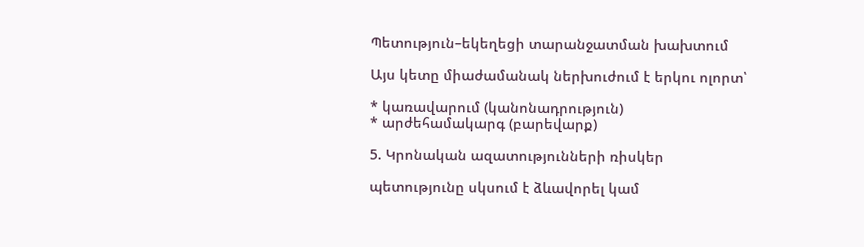Պետություն–եկեղեցի տարանջատման խախտում

Այս կետը միաժամանակ ներխուժում է երկու ոլորտ՝

* կառավարում (կանոնադրություն)
* արժեհամակարգ (բարեվարք)

5. Կրոնական ազատությունների ռիսկեր

պետությունը սկսում է ձևավորել կամ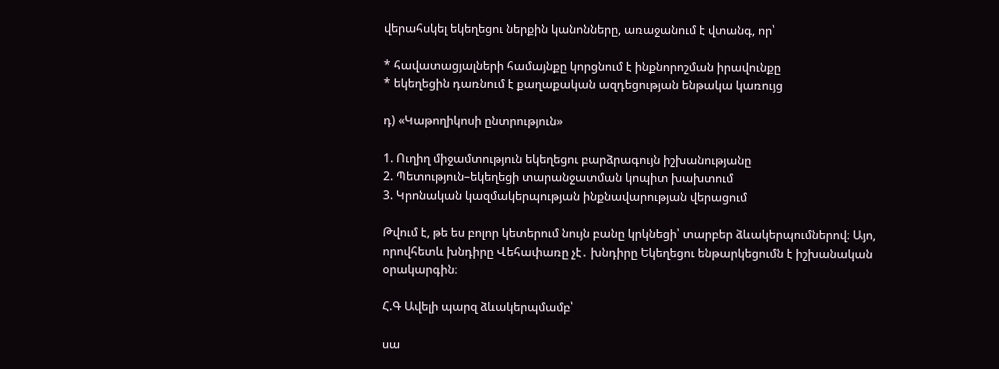վերահսկել եկեղեցու ներքին կանոնները, առաջանում է վտանգ, որ՝

* հավատացյալների համայնքը կորցնում է ինքնորոշման իրավունքը
* եկեղեցին դառնում է քաղաքական ազդեցության ենթակա կառույց

դ) «Կաթողիկոսի ընտրություն»

1. Ուղիղ միջամտություն եկեղեցու բարձրագույն իշխանությանը
2. Պետություն–եկեղեցի տարանջատման կոպիտ խախտում
3. Կրոնական կազմակերպության ինքնավարության վերացում

Թվում է, թե ես բոլոր կետերում նույն բանը կրկնեցի՝ տարբեր ձևակերպումներով։ Այո, որովհետև խնդիրը Վեհափառը չէ․ խնդիրը Եկեղեցու ենթարկեցումն է իշխանական օրակարգին։

Հ.Գ Ավելի պարզ ձևակերպմամբ՝

սա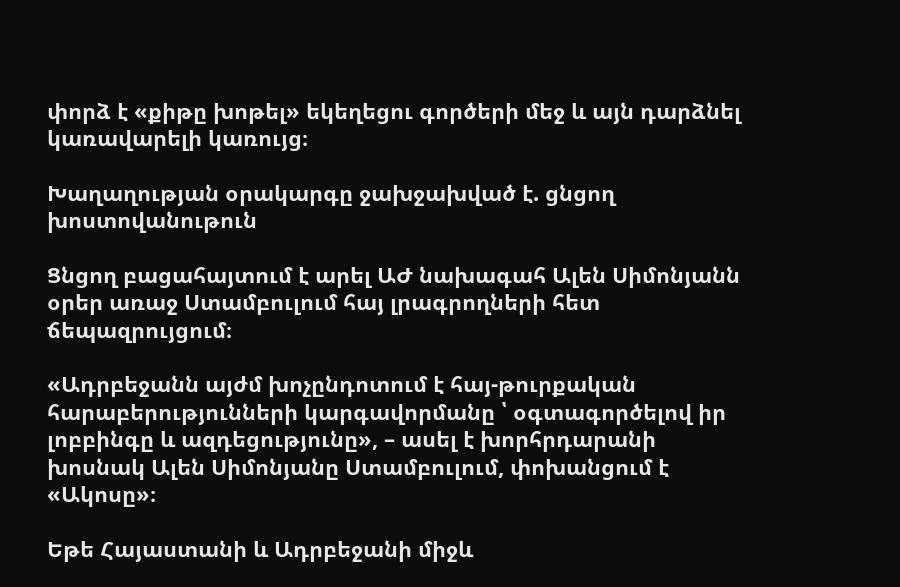փորձ է «քիթը խոթել» եկեղեցու գործերի մեջ և այն դարձնել կառավարելի կառույց։

Խաղաղության օրակարգը ջախջախված է. ցնցող խոստովանութուն

Ցնցող բացահայտում է արել ԱԺ նախագահ Ալեն Սիմոնյանն օրեր առաջ Ստամբուլում հայ լրագրողների հետ ճեպազրույցում։

«Ադրբեջանն այժմ խոչընդոտում է հայ-թուրքական հարաբերությունների կարգավորմանը ՝ օգտագործելով իր լոբբինգը և ազդեցությունը», – ասել է խորհրդարանի խոսնակ Ալեն Սիմոնյանը Ստամբուլում, փոխանցում է «Ակոսը»։

Եթե Հայաստանի և Ադրբեջանի միջև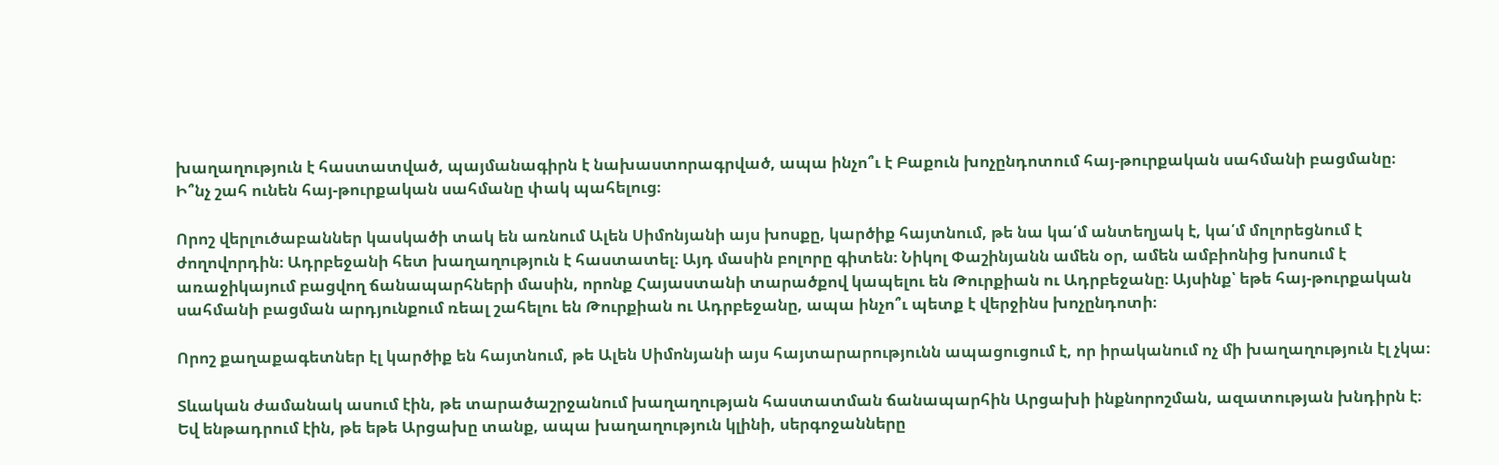խաղաղություն է հաստատված, պայմանագիրն է նախաստորագրված, ապա ինչո՞ւ է Բաքուն խոչընդոտում հայ-թուրքական սահմանի բացմանը։ Ի՞նչ շահ ունեն հայ-թուրքական սահմանը փակ պահելուց։

Որոշ վերլուծաբաններ կասկածի տակ են առնում Ալեն Սիմոնյանի այս խոսքը, կարծիք հայտնում, թե նա կա՛մ անտեղյակ է, կա՛մ մոլորեցնում է ժողովորդին։ Ադրբեջանի հետ խաղաղություն է հաստատել։ Այդ մասին բոլորը գիտեն։ Նիկոլ Փաշինյանն ամեն օր, ամեն ամբիոնից խոսում է առաջիկայում բացվող ճանապարհների մասին, որոնք Հայաստանի տարածքով կապելու են Թուրքիան ու Ադրբեջանը։ Այսինք՝ եթե հայ-թուրքական սահմանի բացման արդյունքում ռեալ շահելու են Թուրքիան ու Ադրբեջանը, ապա ինչո՞ւ պետք է վերջինս խոչընդոտի։

Որոշ քաղաքագետներ էլ կարծիք են հայտնում, թե Ալեն Սիմոնյանի այս հայտարարությունն ապացուցում է, որ իրականում ոչ մի խաղաղություն էլ չկա։

Տևական ժամանակ ասում էին, թե տարածաշրջանում խաղաղության հաստատման ճանապարհին Արցախի ինքնորոշման, ազատության խնդիրն է։ Եվ ենթադրում էին, թե եթե Արցախը տանք, ապա խաղաղություն կլինի, սերգոջանները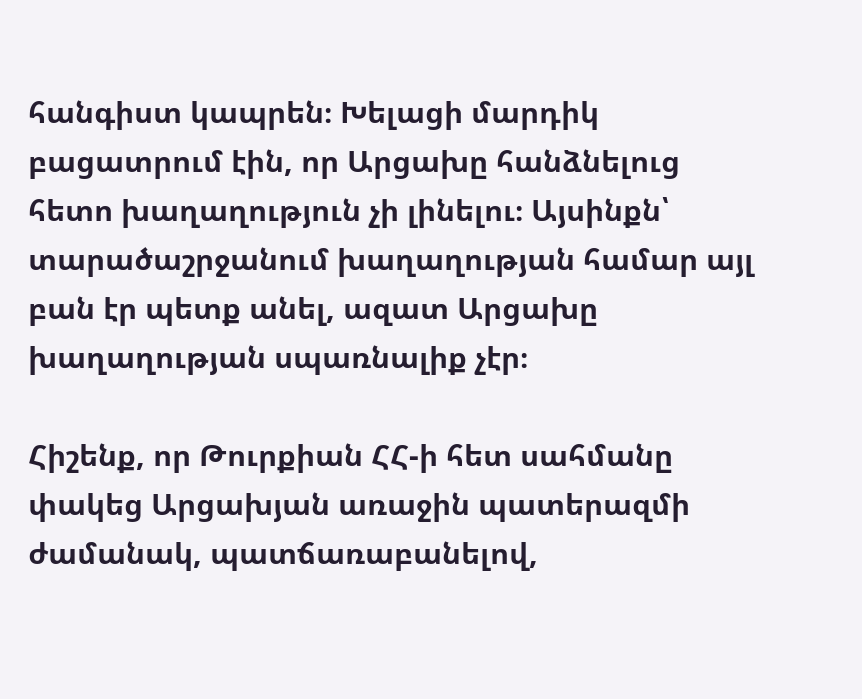հանգիստ կապրեն։ Խելացի մարդիկ բացատրում էին, որ Արցախը հանձնելուց հետո խաղաղություն չի լինելու։ Այսինքն՝ տարածաշրջանում խաղաղության համար այլ բան էր պետք անել, ազատ Արցախը խաղաղության սպառնալիք չէր։

Հիշենք, որ Թուրքիան ՀՀ-ի հետ սահմանը փակեց Արցախյան առաջին պատերազմի ժամանակ, պատճառաբանելով,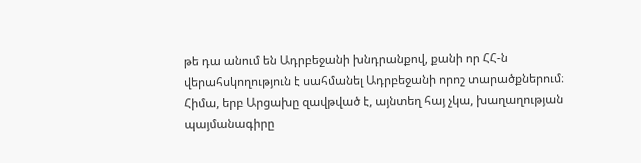թե դա անում են Ադրբեջանի խնդրանքով, քանի որ ՀՀ-ն վերահսկողություն է սահմանել Ադրբեջանի որոշ տարածքներում։ Հիմա, երբ Արցախը զավթված է, այնտեղ հայ չկա, խաղաղության պայմանագիրը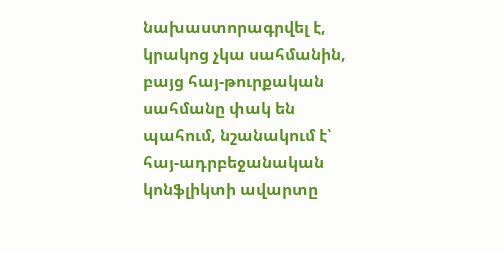նախաստորագրվել է, կրակոց չկա սահմանին, բայց հայ-թուրքական սահմանը փակ են պահում, նշանակում է՝ հայ-ադրբեջանական կոնֆլիկտի ավարտը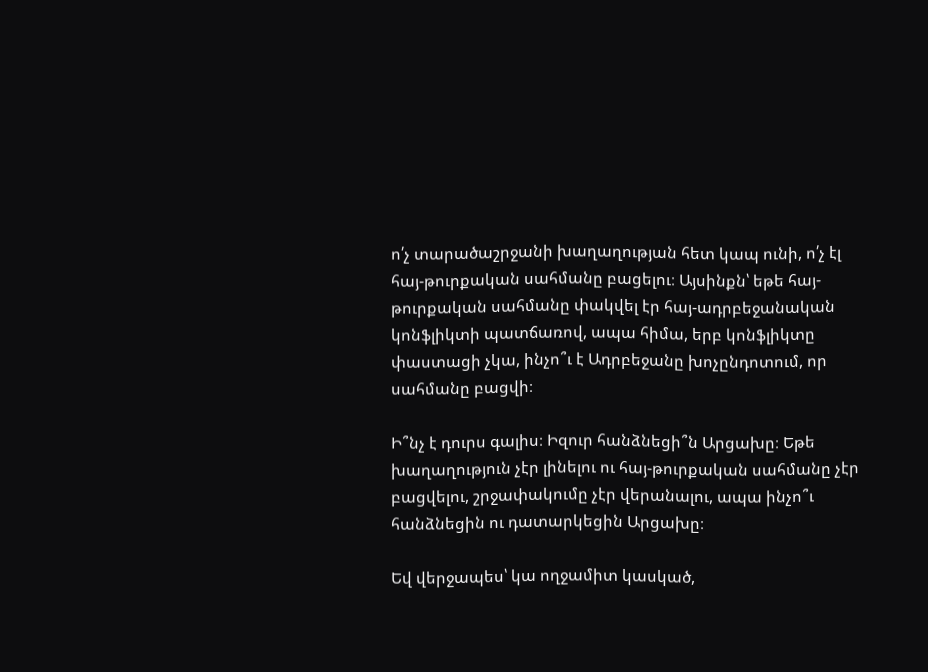ո՛չ տարածաշրջանի խաղաղության հետ կապ ունի, ո՛չ էլ հայ-թուրքական սահմանը բացելու։ Այսինքն՝ եթե հայ-թուրքական սահմանը փակվել էր հայ-ադրբեջանական կոնֆլիկտի պատճառով, ապա հիմա, երբ կոնֆլիկտը փաստացի չկա, ինչո՞ւ է Ադրբեջանը խոչընդոտում, որ սահմանը բացվի։

Ի՞նչ է դուրս գալիս։ Իզուր հանձնեցի՞ն Արցախը։ Եթե խաղաղություն չէր լինելու ու հայ-թուրքական սահմանը չէր բացվելու, շրջափակումը չէր վերանալու, ապա ինչո՞ւ հանձնեցին ու դատարկեցին Արցախը։

Եվ վերջապես՝ կա ողջամիտ կասկած,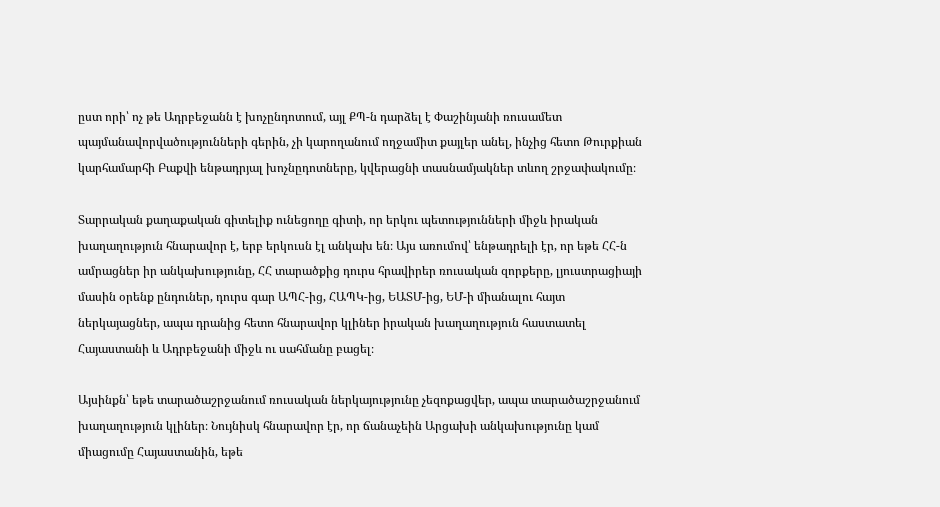ըստ որի՝ ոչ թե Ադրբեջանն է խոչընդոտում, այլ ՔՊ-ն դարձել է Փաշինյանի ռուսամետ պայմանավորվածությունների գերին, չի կարողանում ողջամիտ քայլեր անել, ինչից հետո Թուրքիան կարհամարհի Բաքվի ենթադրյալ խոչնըդոտները, կվերացնի տասնամյակներ տևող շրջափակումը։

Տարրական քաղաքական գիտելիք ունեցողը գիտի, որ երկու պետությունների միջև իրական խաղաղություն հնարավոր է, երբ երկուսն էլ անկախ են։ Այս առումով՝ ենթադրելի էր, որ եթե ՀՀ-ն ամրացներ իր անկախությունը, ՀՀ տարածքից դուրս հրավիրեր ռուսական զորքերը, լյուստրացիայի մասին օրենք ընդուներ, դուրս գար ԱՊՀ-ից, ՀԱՊԿ-ից, ԵԱՏՄ-ից, ԵՄ-ի միանալու հայտ ներկայացներ, ապա դրանից հետո հնարավոր կլիներ իրական խաղաղություն հաստատել Հայաստանի և Ադրբեջանի միջև ու սահմանը բացել։

Այսինքն՝ եթե տարածաշրջանում ռուսական ներկայությունը չեզոքացվեր, ապա տարածաշրջանում խաղաղություն կլիներ։ Նույնիսկ հնարավոր էր, որ ճանաչեին Արցախի անկախությունը կամ միացումը Հայաստանին, եթե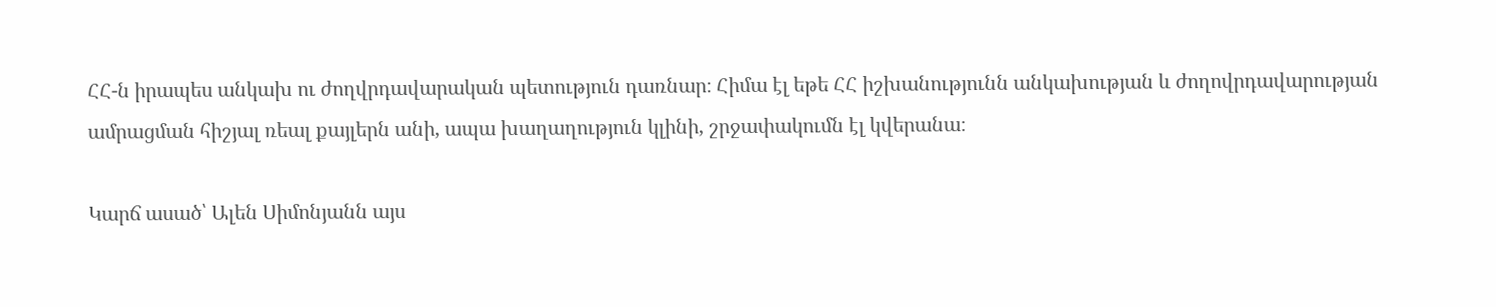ՀՀ-ն իրապես անկախ ու ժողվրդավարական պետություն դառնար։ Հիմա էլ եթե ՀՀ իշխանությունն անկախության և ժողովրդավարության ամրացման հիշյալ ռեալ քայլերն անի, ապա խաղաղություն կլինի, շրջափակումն էլ կվերանա։

Կարճ ասած՝ Ալեն Սիմոնյանն այս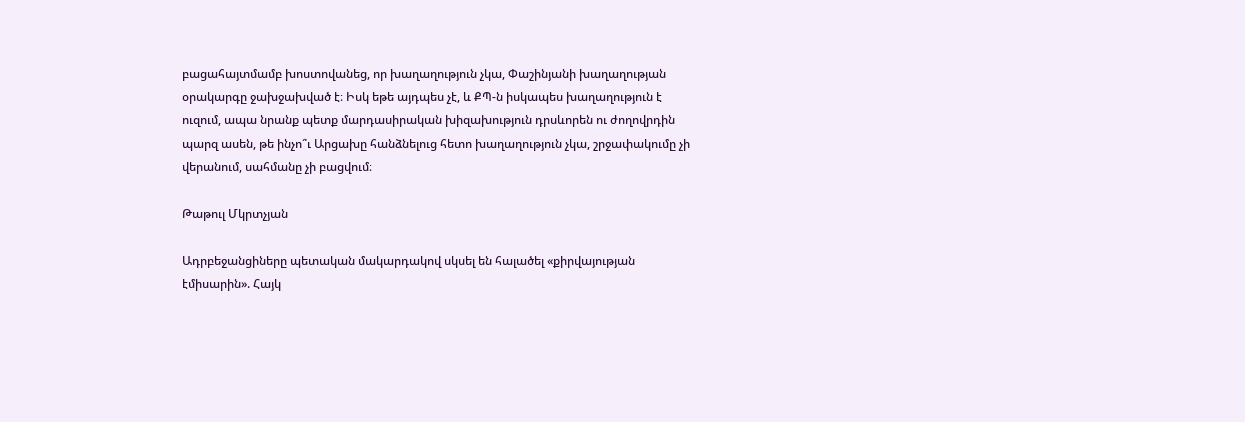բացահայտմամբ խոստովանեց, որ խաղաղություն չկա, Փաշինյանի խաղաղության օրակարգը ջախջախված է։ Իսկ եթե այդպես չէ, և ՔՊ-ն իսկապես խաղաղություն է ուզում, ապա նրանք պետք մարդասիրական խիզախություն դրսևորեն ու ժողովրդին պարզ ասեն, թե ինչո՞ւ Արցախը հանձնելուց հետո խաղաղություն չկա, շրջափակումը չի վերանում, սահմանը չի բացվում։

Թաթուլ Մկրտչյան

Ադրբեջանցիները պետական մակարդակով սկսել են հալածել «քիրվայության էմիսարին». Հայկ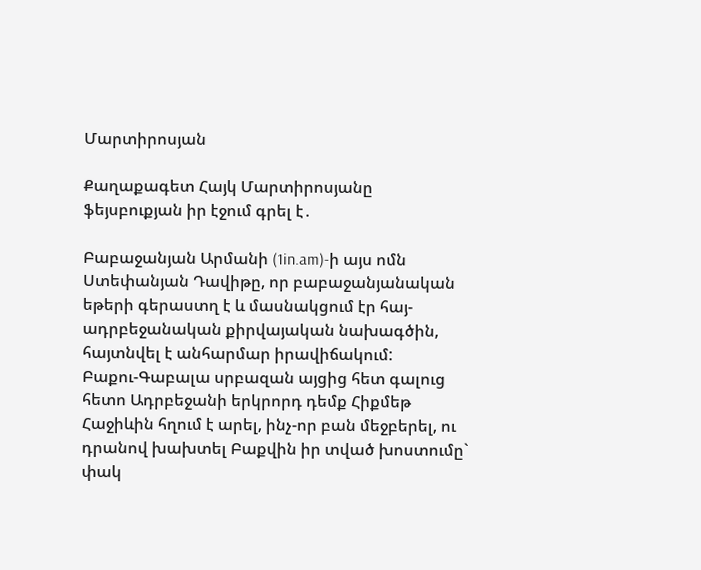Մարտիրոսյան

Քաղաքագետ Հայկ Մարտիրոսյանը ֆեյսբուքյան իր էջում գրել է․

Բաբաջանյան Արմանի (1in.am)-ի այս ոմն Ստեփանյան Դավիթը, որ բաբաջանյանական եթերի գերաստղ է և մասնակցում էր հայ-ադրբեջանական քիրվայական նախագծին, հայտնվել է անհարմար իրավիճակում:
Բաքու-Գաբալա սրբազան այցից հետ գալուց հետո Ադրբեջանի երկրորդ դեմք Հիքմեթ Հաջիևին հղում է արել, ինչ-որ բան մեջբերել, ու դրանով խախտել Բաքվին իր տված խոստումը` փակ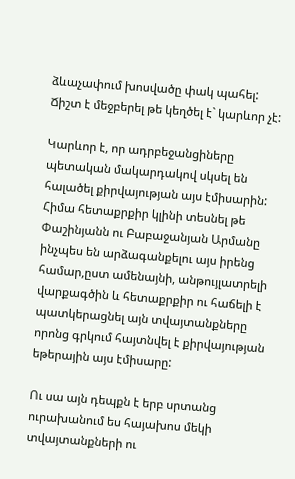ձևաչափում խոսվածը փակ պահել:
Ճիշտ է մեջբերել թե կեղծել է` կարևոր չէ:

Կարևոր է, որ ադրբեջանցիները պետական մակարդակով սկսել են հալածել քիրվայության այս էմիսարին:
Հիմա հետաքրքիր կլինի տեսնել թե Փաշինյանն ու Բաբաջանյան Արմանը ինչպես են արձագանքելու այս իրենց համար,ըստ ամենայնի, անթույլատրելի վարքագծին և հետաքրքիր ու հաճելի է պատկերացնել այն տվայտանքները որոնց գրկում հայտնվել է քիրվայության եթերային այս էմիսարը:

Ու սա այն դեպքն է երբ սրտանց ուրախանում ես հայախոս մեկի տվայտանքների ու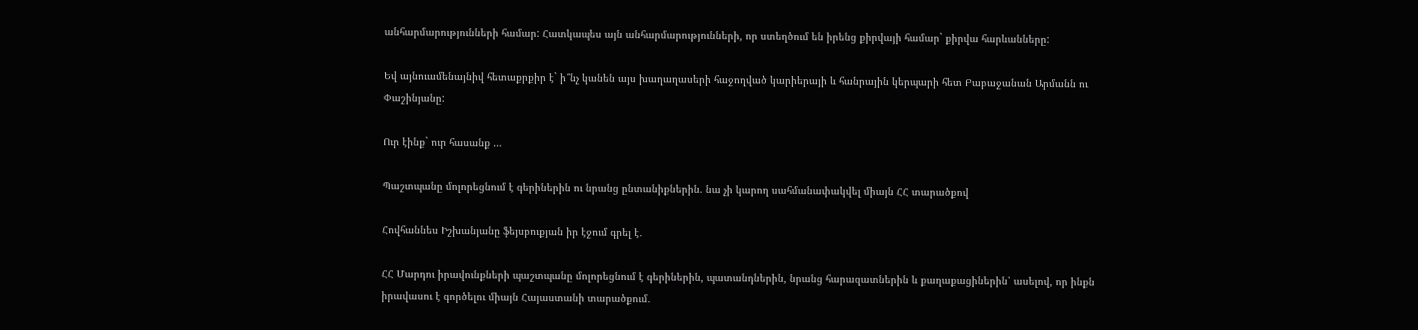անհարմարությունների համար: Հատկապես այն անհարմարությունների, որ ստեղծում են իրենց քիրվայի համար` քիրվա հարևանները:

Եվ այնուամենայնիվ հետաքրքիր է` ի՞նչ կանեն այս խաղաղասերի հաջողված կարիերայի և հանրային կերպարի հետ Բաբաջանան Արմանն ու Փաշինյանը:

Ուր էինք` ուր հասանք …

Պաշտպանը մոլորեցնում է գերիներին ու նրանց ընտանիքներին. նա չի կարող սահմանափակվել միայն ՀՀ տարածքով

Հովհաննես Իշխանյանը ֆեյսբուքյան իր էջում գրել է․

ՀՀ Մարդու իրավունքների պաշտպանը մոլորեցնում է գերիներին, պատանդներին, նրանց հարազատներին և քաղաքացիներին՝ ասելով, որ ինքն իրավասու է գործելու միայն Հայաստանի տարածքում․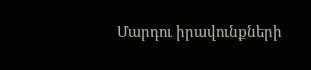Մարդու իրավունքների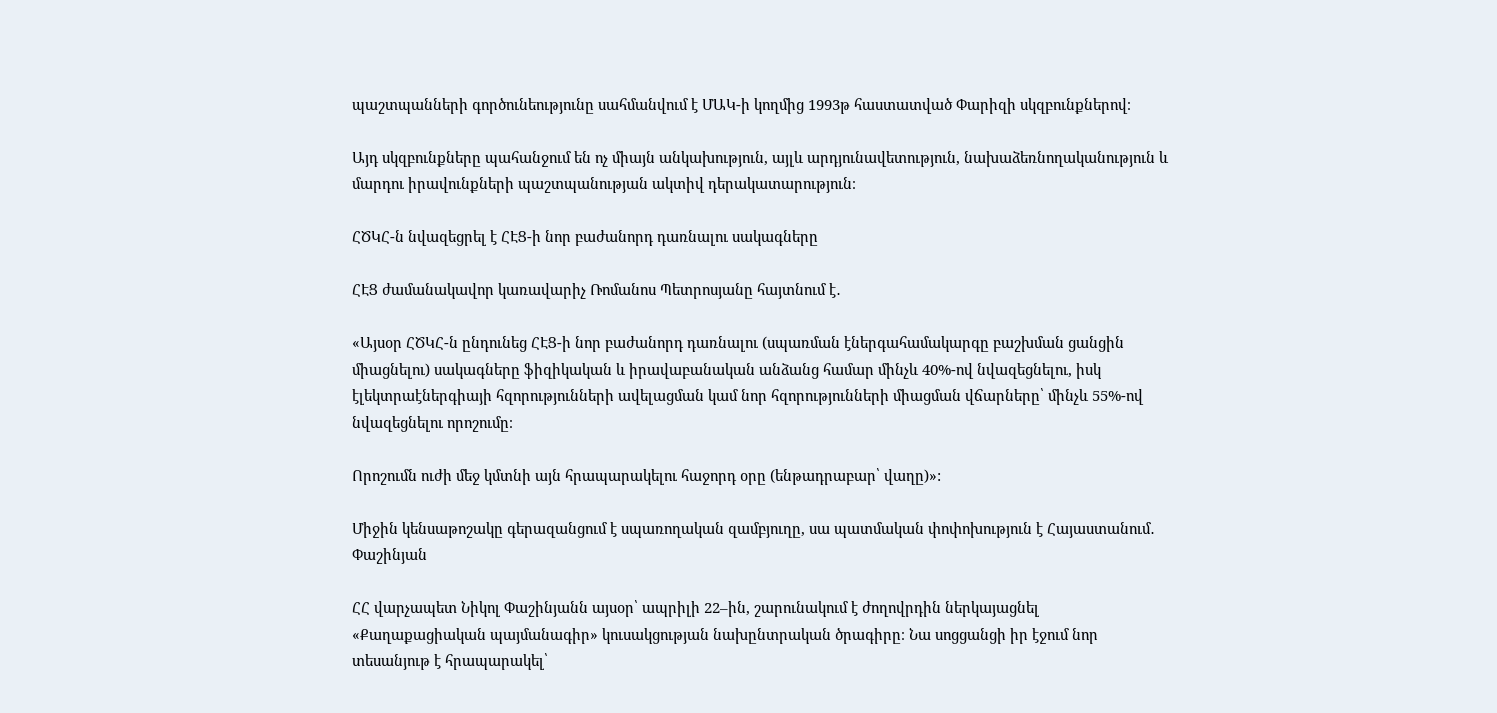պաշտպանների գործունեությունը սահմանվում է ՄԱԿ-ի կողմից 1993թ հաստատված Փարիզի սկզբունքներով։

Այդ սկզբունքները պահանջում են ոչ միայն անկախություն, այլև արդյունավետություն, նախաձեռնողականություն և մարդու իրավունքների պաշտպանության ակտիվ դերակատարություն։

ՀԾԿՀ-ն նվազեցրել է ՀԷՑ-ի նոր բաժանորդ դառնալու սակագները

ՀԷՑ ժամանակավոր կառավարիչ Ռոմանոս Պետրոսյանը հայտնում է․

«Այսօր ՀԾԿՀ-ն ընդունեց ՀԷՑ-ի նոր բաժանորդ դառնալու (սպառման էներգահամակարգը բաշխման ցանցին միացնելու) սակագները ֆիզիկական և իրավաբանական անձանց համար մինչև 40%-ով նվազեցնելու, իսկ էլեկտրաէներգիայի հզորությունների ավելացման կամ նոր հզորությունների միացման վճարները՝ մինչև 55%-ով նվազեցնելու որոշումը։

Որոշումն ուժի մեջ կմտնի այն հրապարակելու հաջորդ օրը (ենթադրաբար՝ վաղը)»:

Միջին կենսաթոշակը գերազանցում է սպառողական զամբյուղը, սա պատմական փոփոխություն է Հայաստանում․ Փաշինյան

ՀՀ վարչապետ Նիկոլ Փաշինյանն այսօր՝ ապրիլի 22–ին, շարունակում է ժողովրդին ներկայացնել «Քաղաքացիական պայմանագիր» կուսակցության նախընտրական ծրագիրը։ Նա սոցցանցի իր էջում նոր տեսանյութ է հրապարակել՝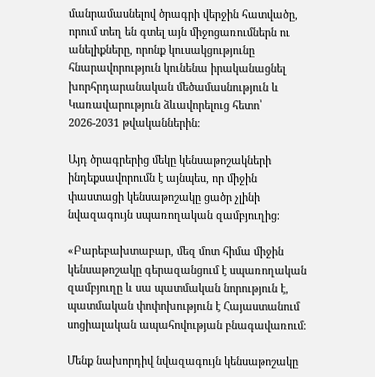մանրամասնելով ծրագրի վերջին հատվածը, որում տեղ են գտել այն միջոցառումներն ու անելիքները, որոնք կուսակցությունը հնարավորություն կունենա իրականացնել խորհրդարանական մեծամասնություն և Կառավարություն ձևավորելուց հետո՝ 2026-2031 թվականներին։

Այդ ծրագրերից մեկը կենսաթոշակների ինդեքսավորումն է այնպես, որ միջին փաստացի կենսաթոշակը ցածր չլինի նվազագույն սպառողական զամբյուղից։

«Բարեբախտաբար, մեզ մոտ հիմա միջին կենսաթոշակը գերազանցում է սպառողական զամբյուղը և սա պատմական նորություն է, պատմական փոփոխություն է Հայաստանում սոցիալական ապահովության բնագավառում։

Մենք նախորդիվ նվազագույն կենսաթոշակը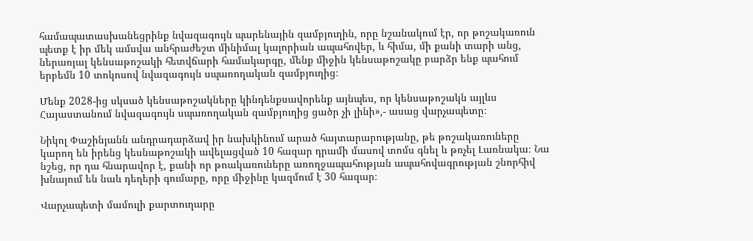համապատասխանեցրինք նվազագույն պարենային զամբյուղին, որը նշանակում էր, որ թոշակառուն պետք է իր մեկ ամսվա անհրաժեշտ մինիմալ կալորիան ապահովեր, և հիմա, մի քանի տարի անց, ներառյալ կենսաթոշակի հետվճարի համակարգը, մենք միջին կենսաթոշակը բարձր ենք պահում երբեմն 10 տոկոսով նվազագույն սպառողական զամբյուղից։

Մենք 2028-ից սկսած կենսաթոշակները կինդենքսավորենք այնպես, որ կենսաթոշակն այլևս Հայաստանում նվազագույն սպառողական զամբյուղից ցածր չի լինի»,- ասաց վարչապետը։

Նիկոլ Փաշինյանն անդրադարձավ իր նախկինում արած հայտարարությանը, թե թոշակառուները կարող են իրենց կեսնաթոշակի ավելացված 10 հազար դրամի մասով տոմս գնել և թռչել Լառնակա։ Նա նշեց, որ դա հնարավոր է, քանի որ թոակառուները առողջապահության ապահովագրության շնորհիվ խնայում են նաև դեղերի գումարը, որը միջինը կազմում է 30 հազար։

Վարչապետի մամուլի քարտուղարը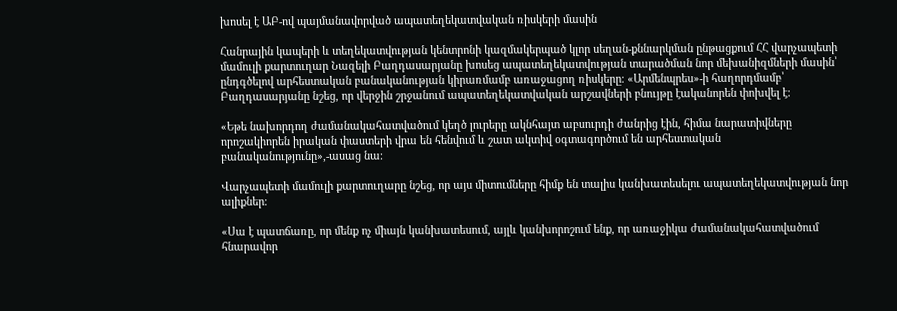խոսել է ԱԲ-ով պայմանավորված ապատեղեկատվական ռիսկերի մասին

Հանրային կապերի և տեղեկատվության կենտրոնի կազմակերպած կլոր սեղան-քննարկման ընթացքում ՀՀ վարչապետի մամուլի քարտուղար Նազելի Բաղդասարյանը խոսեց ապատեղեկատվության տարածման նոր մեխանիզմների մասին՝ ընդգծելով արհեստական բանականության կիրառմամբ առաջացող ռիսկերը։ «Արմենպրես»-ի հաղորդմամբ՝ Բաղդասարյանը նշեց, որ վերջին շրջանում ապատեղեկատվական արշավների բնույթը էականորեն փոխվել է։

«Եթե նախորդող ժամանակահատվածում կեղծ լուրերը ակնհայտ աբսուրդի ժանրից էին, հիմա նարատիվները որոշակիորեն իրական փաստերի վրա են հենվում և շատ ակտիվ օգտագործում են արհեստական բանականությունը»,-ասաց նա։

Վարչապետի մամուլի քարտուղարը նշեց, որ այս միտումները հիմք են տալիս կանխատեսելու ապատեղեկատվության նոր ալիքներ։

«Սա է պատճառը, որ մենք ոչ միայն կանխատեսում, այլև կանխորոշում ենք, որ առաջիկա ժամանակահատվածում հնարավոր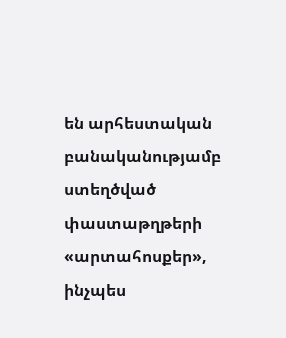են արհեստական բանականությամբ ստեղծված փաստաթղթերի «արտահոսքեր», ինչպես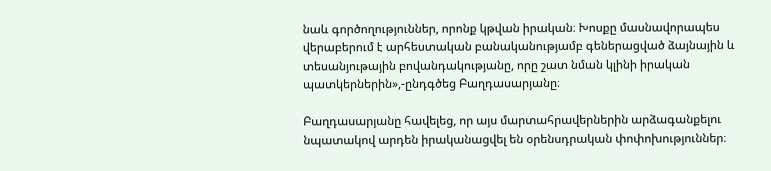նաև գործողություններ, որոնք կթվան իրական։ Խոսքը մասնավորապես վերաբերում է արհեստական բանականությամբ գեներացված ձայնային և տեսանյութային բովանդակությանը, որը շատ նման կլինի իրական պատկերներին»,-ընդգծեց Բաղդասարյանը։

Բաղդասարյանը հավելեց, որ այս մարտահրավերներին արձագանքելու նպատակով արդեն իրականացվել են օրենսդրական փոփոխություններ։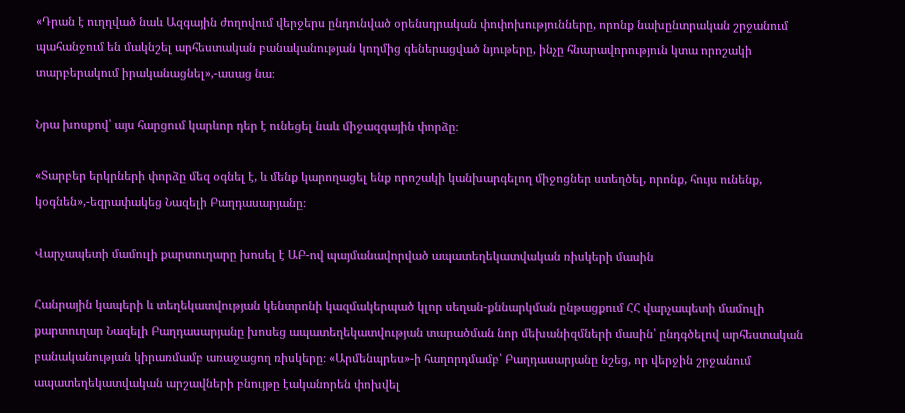«Դրան է ուղղված նաև Ազգային ժողովում վերջերս ընդունված օրենսդրական փոփոխությունները, որոնք նախընտրական շրջանում պահանջում են մակնշել արհեստական բանականության կողմից գեներացված նյութերը, ինչը հնարավորություն կտա որոշակի տարբերակում իրականացնել»,-ասաց նա։

Նրա խոսքով՝ այս հարցում կարևոր դեր է ունեցել նաև միջազգային փորձը։

«Տարբեր երկրների փորձը մեզ օգնել է, և մենք կարողացել ենք որոշակի կանխարգելող միջոցներ ստեղծել, որոնք, հույս ունենք, կօգնեն»,-եզրափակեց Նազելի Բաղդասարյանը։

Վարչապետի մամուլի քարտուղարը խոսել է ԱԲ-ով պայմանավորված ապատեղեկատվական ռիսկերի մասին

Հանրային կապերի և տեղեկատվության կենտրոնի կազմակերպած կլոր սեղան-քննարկման ընթացքում ՀՀ վարչապետի մամուլի քարտուղար Նազելի Բաղդասարյանը խոսեց ապատեղեկատվության տարածման նոր մեխանիզմների մասին՝ ընդգծելով արհեստական բանականության կիրառմամբ առաջացող ռիսկերը։ «Արմենպրես»-ի հաղորդմամբ՝ Բաղդասարյանը նշեց, որ վերջին շրջանում ապատեղեկատվական արշավների բնույթը էականորեն փոխվել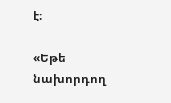է։

«Եթե նախորդող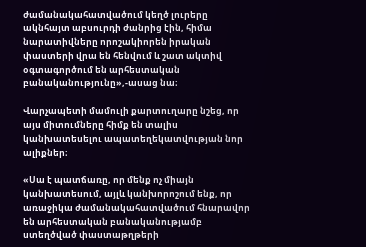ժամանակահատվածում կեղծ լուրերը ակնհայտ աբսուրդի ժանրից էին, հիմա նարատիվները որոշակիորեն իրական փաստերի վրա են հենվում և շատ ակտիվ օգտագործում են արհեստական բանականությունը»,-ասաց նա։

Վարչապետի մամուլի քարտուղարը նշեց, որ այս միտումները հիմք են տալիս կանխատեսելու ապատեղեկատվության նոր ալիքներ։

«Սա է պատճառը, որ մենք ոչ միայն կանխատեսում, այլև կանխորոշում ենք, որ առաջիկա ժամանակահատվածում հնարավոր են արհեստական բանականությամբ ստեղծված փաստաթղթերի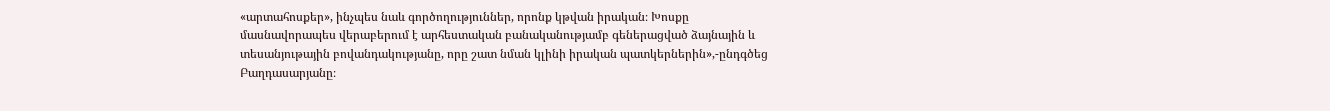«արտահոսքեր», ինչպես նաև գործողություններ, որոնք կթվան իրական։ Խոսքը մասնավորապես վերաբերում է արհեստական բանականությամբ գեներացված ձայնային և տեսանյութային բովանդակությանը, որը շատ նման կլինի իրական պատկերներին»,-ընդգծեց Բաղդասարյանը։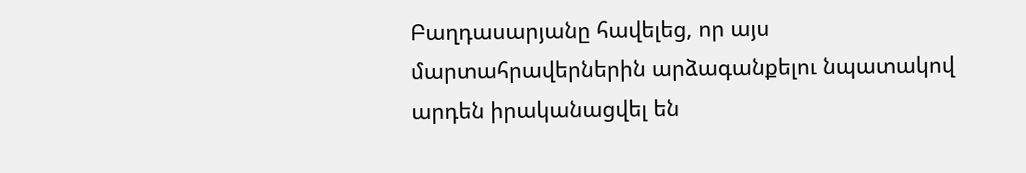Բաղդասարյանը հավելեց, որ այս մարտահրավերներին արձագանքելու նպատակով արդեն իրականացվել են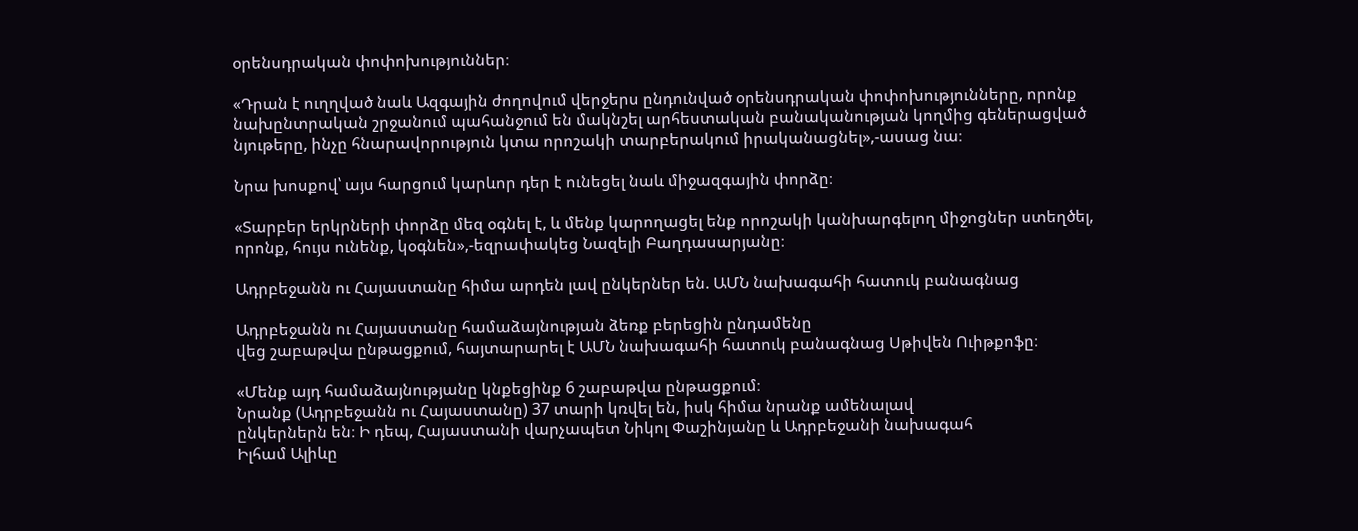օրենսդրական փոփոխություններ։

«Դրան է ուղղված նաև Ազգային ժողովում վերջերս ընդունված օրենսդրական փոփոխությունները, որոնք նախընտրական շրջանում պահանջում են մակնշել արհեստական բանականության կողմից գեներացված նյութերը, ինչը հնարավորություն կտա որոշակի տարբերակում իրականացնել»,-ասաց նա։

Նրա խոսքով՝ այս հարցում կարևոր դեր է ունեցել նաև միջազգային փորձը։

«Տարբեր երկրների փորձը մեզ օգնել է, և մենք կարողացել ենք որոշակի կանխարգելող միջոցներ ստեղծել, որոնք, հույս ունենք, կօգնեն»,-եզրափակեց Նազելի Բաղդասարյանը։

Ադրբեջանն ու Հայաստանը հիմա արդեն լավ ընկերներ են. ԱՄՆ նախագահի հատուկ բանագնաց

Ադրբեջանն ու Հայաստանը համաձայնության ձեռք բերեցին ընդամենը
վեց շաբաթվա ընթացքում, հայտարարել է ԱՄՆ նախագահի հատուկ բանագնաց Սթիվեն Ուիթքոֆը։

«Մենք այդ համաձայնությանը կնքեցինք 6 շաբաթվա ընթացքում։
Նրանք (Ադրբեջանն ու Հայաստանը) 37 տարի կռվել են, իսկ հիմա նրանք ամենալավ
ընկերներն են։ Ի դեպ, Հայաստանի վարչապետ Նիկոլ Փաշինյանը և Ադրբեջանի նախագահ
Իլհամ Ալիևը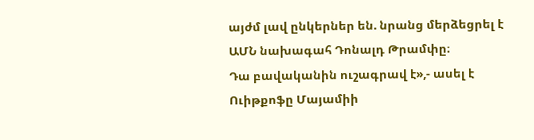այժմ լավ ընկերներ են. նրանց մերձեցրել է ԱՄՆ նախագահ Դոնալդ Թրամփը։
Դա բավականին ուշագրավ է»,- ասել է Ուիթքոֆը Մայամիի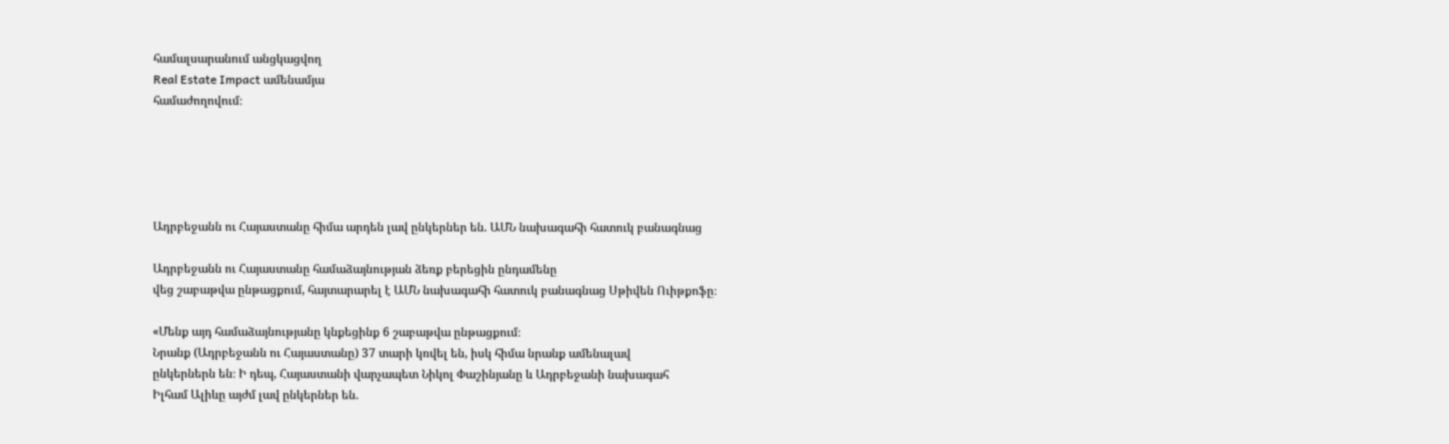համալսարանում անցկացվող
Real Estate Impact ամենամյա
համաժողովում։





Ադրբեջանն ու Հայաստանը հիմա արդեն լավ ընկերներ են. ԱՄՆ նախագահի հատուկ բանագնաց

Ադրբեջանն ու Հայաստանը համաձայնության ձեռք բերեցին ընդամենը
վեց շաբաթվա ընթացքում, հայտարարել է ԱՄՆ նախագահի հատուկ բանագնաց Սթիվեն Ուիթքոֆը։

«Մենք այդ համաձայնությանը կնքեցինք 6 շաբաթվա ընթացքում։
Նրանք (Ադրբեջանն ու Հայաստանը) 37 տարի կռվել են, իսկ հիմա նրանք ամենալավ
ընկերներն են։ Ի դեպ, Հայաստանի վարչապետ Նիկոլ Փաշինյանը և Ադրբեջանի նախագահ
Իլհամ Ալիևը այժմ լավ ընկերներ են.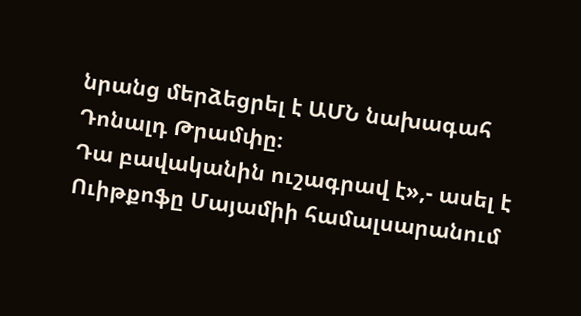նրանց մերձեցրել է ԱՄՆ նախագահ Դոնալդ Թրամփը։
Դա բավականին ուշագրավ է»,- ասել է Ուիթքոֆը Մայամիի համալսարանում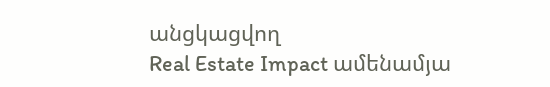անցկացվող
Real Estate Impact ամենամյա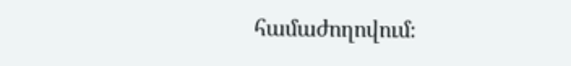համաժողովում։